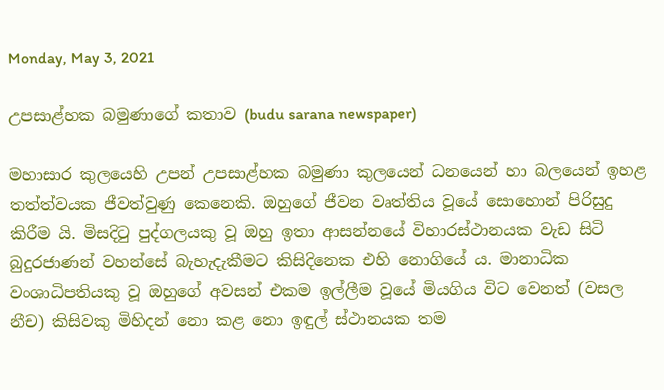Monday, May 3, 2021

උපසාළ්හක බමුණාගේ කතාව (budu sarana newspaper)

මහාසාර කුලයෙහි උපන් උපසාළ්හක බමුණා කුලයෙන් ධනයෙන් හා බලයෙන් ඉහළ තත්ත්වයක ජීවත්වුණු කෙනෙකි. ඔහුගේ ජීවන වෘත්තිය වූයේ සොහොන් පිරිසුදු කිරීම යි. මිසදිටු පුද්ගලයකු වූ ඔහු ඉතා ආසන්නයේ විහාරස්ථානයක වැඩ සිටි බුදුරජාණන් වහන්සේ බැහැදැකීමට කිසිදිනෙක එහි නොගියේ ය. මානාධික වංශාධිපතියකු වූ ඔහුගේ අවසන් එකම ඉල්ලීම වූයේ මියගිය විට වෙනත් (වසල නීච) කිසිවකු මිහිදන් නො කළ නො ඉඳුල් ස්ථානයක තම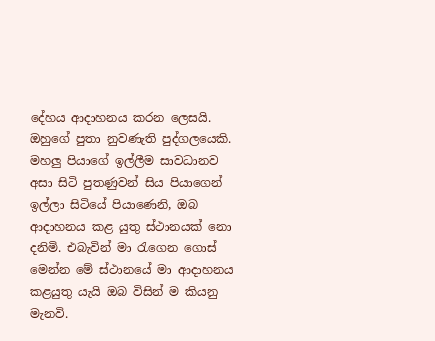දේහය ආදාහනය කරන ලෙසයි. ඔහුගේ පුතා නුවණැති පුද්ගලයෙකි. මහලු පියාගේ ඉල්ලීම සාවධානව අසා සිටි පුතණුවන් සිය පියාගෙන් ඉල්ලා සිටියේ පියාණෙනි, ඔබ ආදාහනය කළ යුතු ස්ථානයක් නො දනිමි. එබැවින් මා රැගෙන ගොස් මෙන්න මේ ස්ථානයේ මා ආදාහනය කළයුතු යැයි ඔබ විසින් ම කියනු මැනවි.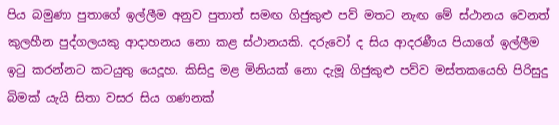පිය බමුණා පුතාගේ ඉල්ලීම අනුව පුතාත් සමඟ ගිජුකුළු පව් මතට නැඟ මේ ස්ථානය වෙනත් කුලහීන පුද්ගලයකු ආදාහනය නො කළ ස්ථානයකි. දරුවෝ ද සිය ආදරණීය පියාගේ ඉල්ලීම ඉටු කරන්නට කටයුතු යෙදූහ. කිසිදු මළ මිනියක් නො දැමූ ගිජුකුළු පව්ව මස්තකයෙහි පිරිසුදු බිමක් යැයි සිතා වසර සිය ගණනක්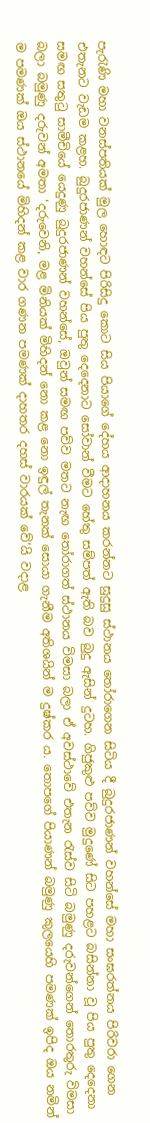පැරැණි මහා වනස්පතියක් මුල හොඳට පිරිසිදු කොට සිය පියාගේ දේහය ආදාහනය කරන්නට සුදුසු ස්ථානය තෝරාගෙන සිටිය දී බුදුරජාණන් වහන්සේ මහා සංඝරත්නය පිරිවරා ගෙන එතැනට වැඩම කළහ. බුදුරජාණන් වහන්සේ පිය පුතු දෙදෙනාට සෝවාන් වීමට හේතු සම්පත් ඇති බව බුදු ඇසින් දුටහ. ගිජුකුළු පව්ව මුදුණේ සිට පහළට බසින්නා වූ පිය පුතු දෙදෙනා සමඟ සතුටු සාමීචියේ යෙදුණු බුදුරජාණන් වහන්සේ, ඔවුන් සමඟ පව්ව මතට නැඟ තෝරාගත් ස්ථානය විමසා බලා ඒ අවස්ථාවේ එතැන රැස්ව සිටි බමුණු දරුවන්ගෙන් තොරතුරු විමසා බලා බමුණු දරුවන් අමතා ‘දරුවෙනි, මළ මිනියක් මිහිදන් නො කළ නො ඉඳුල් තැනක් සොයා ගැනීම අතිශයින් ම දුෂ්කර ය. තොපගේ පියාණන් බමුණු කුලයෙහි පමණක් ඉපිද ඔය නමින් ම පමණක් ඔය ස්ථානයේ මිහිදන් කළ වාර ගණන පමණක් දාහතර දහස් වාරයක් වේ’යි වදාළ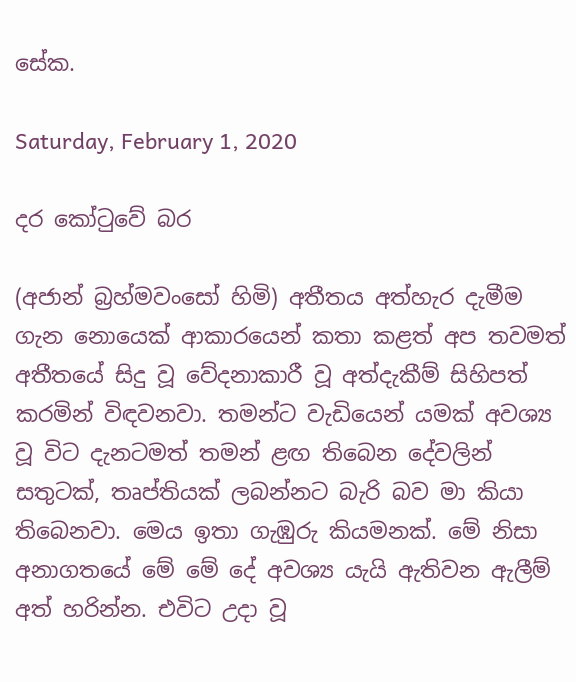සේක.

Saturday, February 1, 2020

දර කෝටුවේ බර

(අජාන් බ්‍රහ්මවංසෝ හිමි) අතීතය අත්හැර දැමීම ගැන නොයෙක් ආකාරයෙන් කතා කළත් අප තවමත් අතීතයේ සිදු වූ වේදනාකාරී වූ අත්දැකීම් සිහිපත් කරමින් විඳවනවා. තමන්ට වැඩියෙන් යමක් අවශ්‍ය වූ විට දැනටමත් තමන් ළඟ තිබෙන දේවලින් සතුටක්, තෘප්තියක් ලබන්නට බැරි බව මා කියා තිබෙනවා. මෙය ඉතා ගැඹුරු කියමනක්. මේ නිසා අනාගතයේ මේ මේ දේ අවශ්‍ය යැයි ඇතිවන ඇලීම් අත් හරින්න. එවිට උදා වූ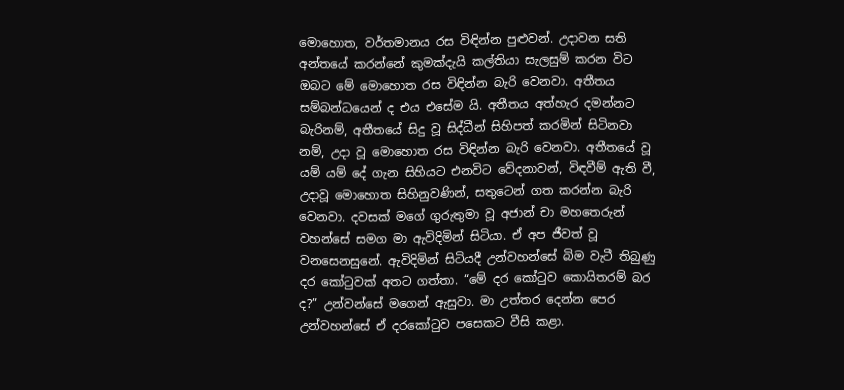මොහොත, වර්තමානය රස විඳින්න පුළුවන්. උදාවන සති අන්තයේ කරන්නේ කුමක්දැයි කල්තියා සැලසුම් කරන විට ඔබට මේ මොහොත රස විඳින්න බැරි වෙනවා. අතීතය සම්බන්ධයෙන් ද එය එසේම යි. අතීතය අත්හැර දමන්නට බැරිනම්, අතීතයේ සිදු වූ සිද්ධීන් සිහිපත් කරමින් සිටිනවා නම්, උදා වූ මොහොත රස විඳින්න බැරි වෙනවා. අතීතයේ වූ යම් යම් දේ ගැන සිහියට එනවිට වේදනාවන්, විඳවීම් ඇති වී, උදාවූ මොහොත සිහිනුවණින්, සතුටෙන් ගත කරන්න බැරි වෙනවා. දවසක් මගේ ගුරුතුමා වූ අජාන් චා මහතෙරුන් වහන්සේ සමග මා ඇවිදිමින් සිටියා. ඒ අප ජීවත් වූ වනසෙනසුනේ. ඇවිදිමින් සිටියදී උන්වහන්සේ බිම වැටී තිබුණු දර කෝටුවක් අතට ගත්තා. “මේ දර කෝටුව කොයිතරම් බර ද?” උන්වන්සේ මගෙන් ඇසුවා. මා උත්තර දෙන්න පෙර උන්වහන්සේ ඒ දරකෝටුව පසෙකට වීසි කළා.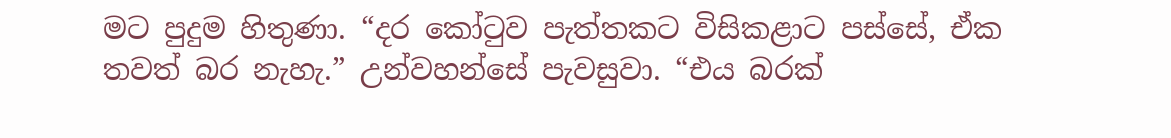මට පුදුම හිතුණා. “දර කෝටුව පැත්තකට විසිකළාට පස්සේ, ඒක තවත් බර නැහැ.” උන්වහන්සේ පැවසුවා. “එය බරක්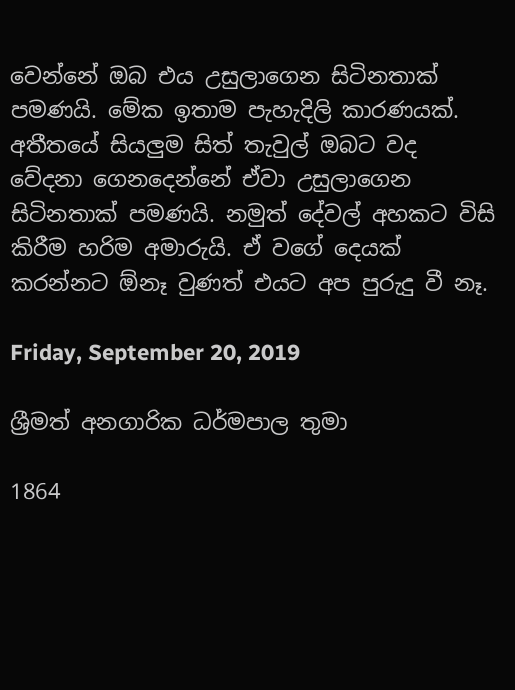වෙන්නේ ඔබ එය උසුලාගෙන සිටිනතාක් පමණයි. මේක ඉතාම පැහැදිලි කාරණයක්. අතීතයේ සියලුම සිත් තැවුල් ඔබට වද වේදනා ගෙනදෙන්නේ ඒවා උසුලාගෙන සිටිනතාක් පමණයි. නමුත් දේවල් අහකට විසි කිරීම හරිම අමාරුයි. ඒ වගේ දෙයක් කරන්නට ඕනෑ වුණත් එයට අප පුරුදු වී නෑ.

Friday, September 20, 2019

ශ්‍රීමත් අනගාරික ධර්මපාල තුමා

1864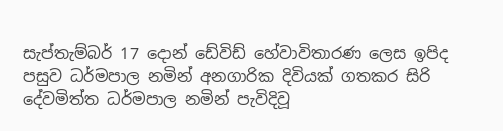සැප්තැම්බර් 17 දොන් ඩේවිඩ් හේවාවිතාරණ ලෙස ඉපිද පසුව ධර්මපාල නමින් අනගාරික දිවියක් ගතකර සිරි දේවමිත්ත ධර්මපාල නමින් පැවිදිවූ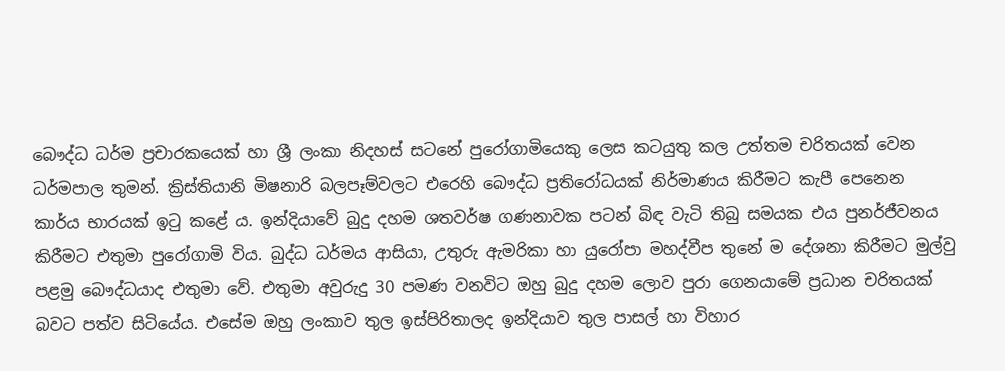බෞද්ධ ධර්ම ප්‍රචාරකයෙක් හා ශ්‍රී ලංකා නිදහස් සටනේ පුරෝගාමියෙකු ලෙස කටයුතු කල උත්තම චරිතයක් වෙන ධර්මපාල තුමන්. ක්‍රිස්තියානි මිෂනාරි බලපෑම්වලට එරෙහි බෞද්ධ ප්‍රතිරෝධයක් නිර්මාණය කිරීමට කැපී පෙනෙන කාර්ය භාරයක් ඉටු කළේ ය. ඉන්දියාවේ බුදු දහම ශතවර්ෂ ගණනාවක පටන් බිඳ වැටි තිබු සමයක එය පුනර්ජීවනය කිරීමට එතුමා පුරෝගාමි විය. බුද්ධ ධර්මය ආසියා, උතුරු ඇමරිකා හා යුරෝපා මහද්වීප තුනේ ම දේශනා කිරීමට මුල්වු පළමු බෞද්ධයාද එතුමා වේ. එතුමා අවුරුදු 30 පමණ වනවිට ඔහු බුදු දහම ලොව පුරා ගෙනයාමේ ප්‍රධාන චරිතයක් බවට පත්ව සිටියේය. එසේම ඔහු ලංකාව තුල ඉස්පිරිතාලද ඉන්දියාව තුල පාසල් හා විහාර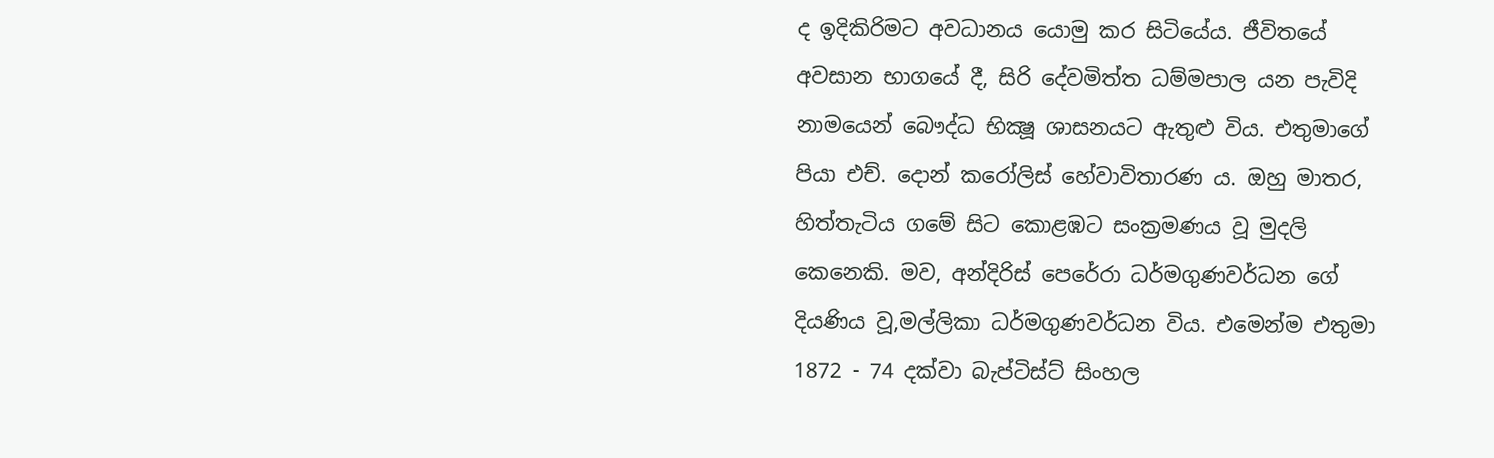ද ඉදිකිරිමට අවධානය යොමු කර සිටියේය. ජීවිතයේ අවසාන භාගයේ දී, සිරි දේවමිත්ත ධම්මපාල යන පැවිදි නාමයෙන් බෞද්ධ භික්‍ෂූ ශාසනයට ඇතුළු විය. එතුමාගේ පියා එච්. දොන් කරෝලිස් හේවාවිතාරණ ය. ඔහු මාතර, හිත්තැටිය ගමේ සිට කොළඹට සංක්‍රමණය වූ මුදලි කෙනෙකි. මව, අන්දිරිස් පෙරේරා ධර්මගුණවර්ධන ගේ දියණිය වූ,මල්ලිකා ධර්මගුණවර්ධන විය. එ‍මෙන්ම එතුමා 1872 - 74 දක්වා බැප්ටිස්ට් සිංහල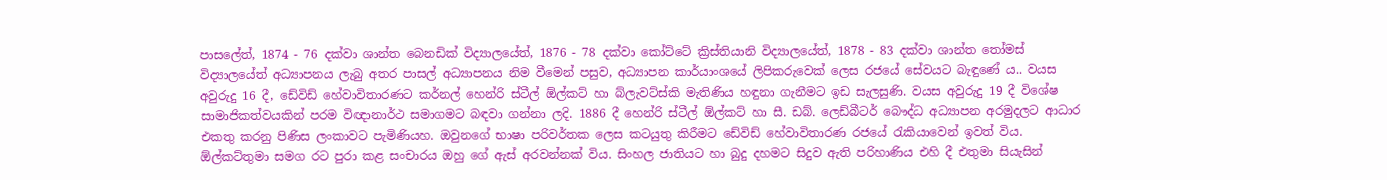පාසලේත්, 1874 - 76 දක්වා ශාන්ත බෙනඩික් විද්‍යාලයේත්, 1876 - 78 දක්වා කෝට්ටේ ක්‍රිස්තියානි විද්‍යාලයේත්, 1878 - 83 දක්වා ශාන්ත තෝමස් විද්‍යාලයේත් අධ්‍යාපනය ලැබු අතර පාසල් අධ්‍යාපනය නිම වීමෙන් පසුව, අධ්‍යාපන කාර්යාංශයේ ලිපිකරුවෙක් ලෙස රජයේ සේවයට බැඳුණේ ය.. වයස අවුරුදු 16 දී, ඩේවිඩ් හේවාවිතාරණට කර්නල් හෙන්රි ස්ටීල් ඕල්කට් හා බ්ලැවට්ස්කි මැතිණිය හඳුනා ගැනීමට ඉඩ සැලසුණි. වයස අවුරුදු 19 දී විශේෂ සාමාජිකත්වයකින් පරම විඥානාර්ථ සමාගමට බඳවා ගන්නා ලදි. 1886 දී හෙන්රි ස්ටීල් ඕල්කට් හා සී. ඩබ්. ලෙඩ්බීටර් බෞද්ධ අධ්‍යාපන අරමුදලට ආධාර එකතු කරනු පිණිස ලංකාවට පැමිණියහ. ඔවුනගේ භාෂා පරිවර්තක ලෙස කටයුතු කිරීමට ඩේවිඩ් හේවාවිතාරණ රජයේ රැකියාවෙන් ඉවත් විය. ඕල්කට්තුමා සමග රට පුරා කළ සංචාරය ඔහු ගේ ඇස් අරවන්නක් විය. සිංහල ජාතියට හා බුදු දහමට සිදුව ඇති පරිහාණිය එහි දී එතුමා සියැසින්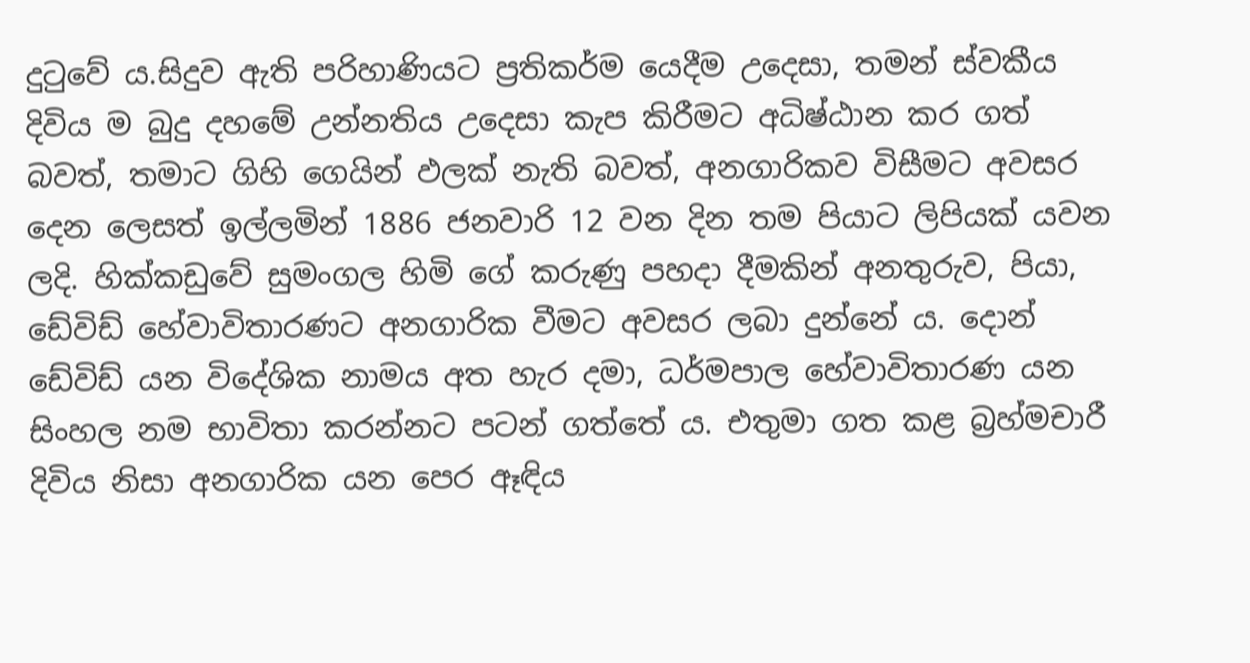දුටුවේ ය.සිදුව ඇති පරිහාණියට ප්‍රතිකර්ම යෙදීම උදෙසා, තමන් ස්වකීය දිවිය ම බුදු දහමේ උන්නතිය උදෙසා කැප කිරීමට අධිෂ්ඨාන කර ගත් බවත්, තමාට ගිහි ගෙයින් ඵලක් නැති බවත්, අනගාරිකව විසීමට අවසර දෙන ලෙසත් ඉල්ලමින් 1886 ජනවාරි 12 වන දින තම පියාට ලිපියක් යවන ලදි. හික්කඩුවේ සුමංගල හිමි ගේ කරුණු පහදා දීමකින් අනතුරුව, පියා, ඩේවිඩ් හේවාවිතාරණට අනගාරික වීමට අවසර ලබා දුන්නේ ය. දොන් ඩේවිඩ් යන විදේශික නාමය අත හැර දමා, ධර්මපාල හේවාවිතාරණ යන සිංහල නම භාවිතා කරන්නට පටන් ගත්තේ ය. එතුමා ගත කළ බ්‍රහ්මචාරී දිවිය නිසා අනගාරික යන පෙර ඈඳිය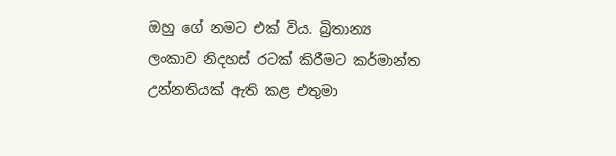ඔහු ගේ නමට එක් විය. බ්‍රිතාන්‍ය ලංකාව නිදහස් රටක් කිරීමට කර්මාන්ත උන්නතියක් ඇති කළ එතුමා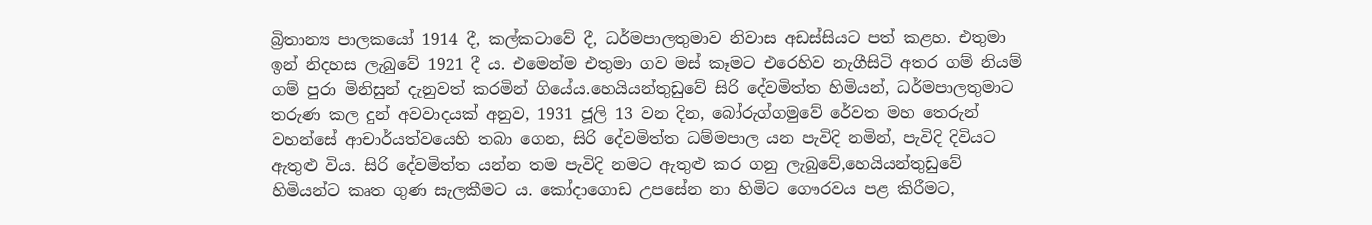බ්‍රිතාන්‍ය පාලකයෝ 1914 දී, කල්කටාවේ දී, ධර්මපාලතුමාව නිවාස අඩස්සියට පත් කළහ. එතුමා ඉන් නිදහස ලැබුවේ 1921 දී ය. එමෙන්ම එතුමා ගව මස් කෑමට එරෙහිව නැගීසිටි අතර ගම් නියම් ගම් පුරා මිනිසුන් දැනුවත් කරමින් ගියේය.හෙයියන්තුඩුවේ සිරි දේවමිත්ත හිමියන්, ධර්මපාලතුමාට තරුණ කල දුන් අවවාදයක් අනුව, 1931 ජූලි 13 වන දින, බෝරුග්ගමුවේ රේවත මහ තෙරුන් වහන්සේ ආචාර්යත්වයෙහි තබා ගෙන, සිරි දේවමිත්ත ධම්මපාල යන පැවිදි නමින්, පැවිදි දිවියට ඇතුළු විය. සිරි දේවමිත්ත යන්න තම පැවිදි නමට ඇතුළු කර ගනු ලැබුවේ,හෙයියන්තුඩුවේ හිමියන්ට කෘත ගුණ සැලකීමට ය. කෝදාගොඩ උපසේන නා හිමිට ගෞරවය පළ කිරීමට,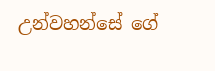උන්වහන්සේ ගේ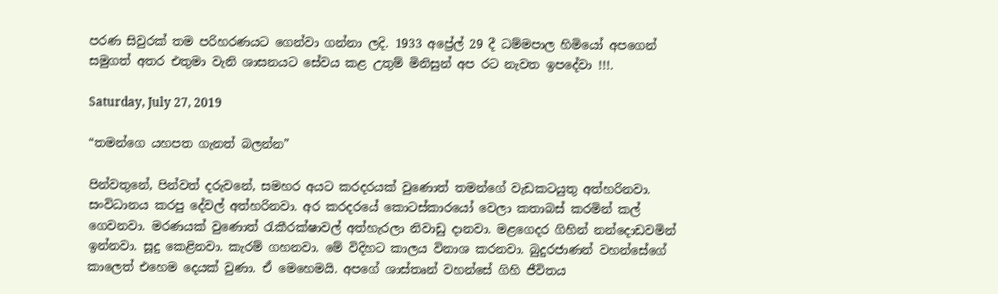පරණ සිවුරක් තම පරිහරණයට ගෙන්වා ගන්නා ලදි. 1933 අප්‍රේල් 29 දී ධම්මපාල හිමියෝ අප‍ගෙන් සමුගත් අතර එතුමා වැනි ශාසනයට සේවය කළ උතුම් මිනිසුන් අප රට නැවත ඉපදේවා !!!.

Saturday, July 27, 2019

“තමන්ගෙ යහපත ගැනත් බලන්න”

පින්වතුනේ, පින්වත් දරුවනේ, සමහර අයට කරදරයක් වුණොත් තමන්ගේ වැඩකටයුතු අත්හරිනවා. සංවිධානය කරපු දේවල් අත්හරිනවා. අර කරදරයේ කොටස්කාරයෝ වෙලා කතාබස් කරමින් කල් ගෙවනවා. මරණයක් වුණොත් රැකීරක්ෂාවල් අත්හැරලා නිවාඩු දානවා. මළගෙදර ගිහින් නන්දොඩවමින් ඉන්නවා. සූදු කෙළිනවා. කැරම් ගහනවා. මේ විදිහට කාලය විනාශ කරනවා. බුදුරජාණන් වහන්සේගේ කාලෙත් එහෙම දෙයක් වුණා. ඒ මෙහෙමයි. අපගේ ශාස්තෘන් වහන්සේ ගිහි ජීවිතය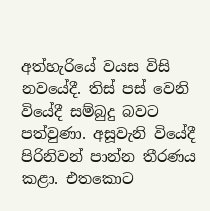අත්හැරියේ වයස විසි නවයේදී. තිස් පස් වෙනි වියේදී සම්බුදු බවට පත්වුණා. අසූවැනි වියේදී පිරිනිවන් පාන්න තීරණය කළා. එතකොට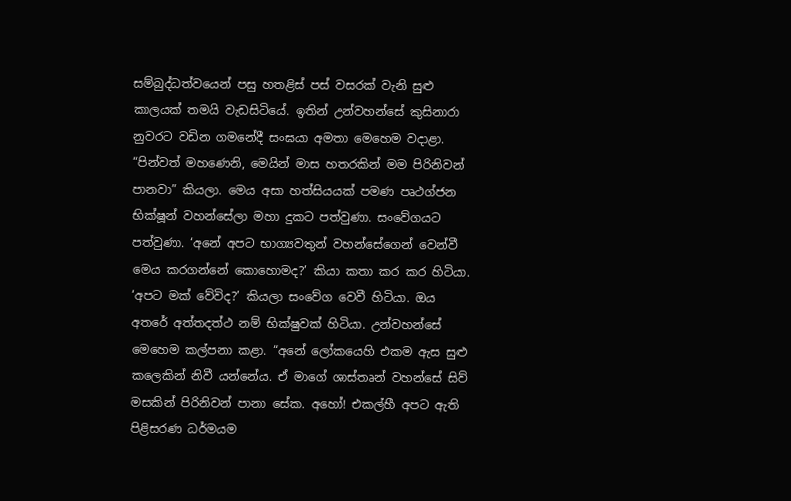සම්බුද්ධත්වයෙන් පසු හතළිස් පස් වසරක් වැනි සුළු කාලයක් තමයි වැඩසිටියේ. ඉතින් උන්වහන්සේ කුසිනාරා නුවරට වඩින ගමනේදී සංඝයා අමතා මෙහෙම වදාළා. “පින්වත් මහණෙනි, මෙයින් මාස හතරකින් මම පිරිනිවන් පානවා” කියලා. මෙය අසා හත්සියයක් පමණ පෘථග්ජන භික්ෂූන් වහන්සේලා මහා දුකට පත්වුණා. සංවේගයට පත්වුණා. ‘අනේ අපට භාග්‍යවතුන් වහන්සේගෙන් වෙන්වී මෙය කරගන්නේ කොහොමද?’ කියා කතා කර කර හිටියා. ‘අපට මක් වේවිද?’ කියලා සංවේග වෙවී හිටියා. ඔය අතරේ අත්තදත්ථ නම් භික්ෂුවක් හිටියා. උන්වහන්සේ මෙහෙම කල්පනා කළා. “අනේ ලෝකයෙහි එකම ඇස සුළු කලෙකින් නිවී යන්නේය. ඒ මාගේ ශාස්තෘන් වහන්සේ සිව් මසකින් පිරිනිවන් පානා සේක. අහෝ! එකල්හී අපට ඇති පිළිසරණ ධර්මයම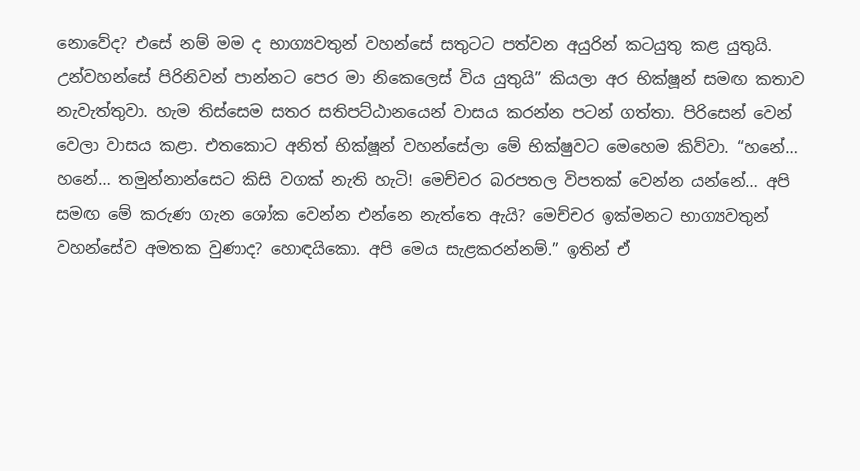නොවේද? එසේ නම් මම ද භාග්‍යවතුන් වහන්සේ සතුටට පත්වන අයුරින් කටයුතු කළ යුතුයි. උන්වහන්සේ පිරිනිවන් පාන්නට පෙර මා නිකෙලෙස් විය යුතුයි” කියලා අර භික්ෂූන් සමඟ කතාව නැවැත්තුවා. හැම තිස්සෙම සතර සතිපට්ඨානයෙන් වාසය කරන්න පටන් ගත්තා. පිරිසෙන් වෙන් වෙලා වාසය කළා. එතකොට අනිත් භික්ෂූන් වහන්සේලා මේ භික්ෂුවට මෙහෙම කිව්වා. “හනේ… හනේ… තමුන්නාන්සෙට කිසි වගක් නැති හැටි! මෙච්චර බරපතල විපතක් වෙන්න යන්නේ… අපි සමඟ මේ කරුණ ගැන ශෝක වෙන්න එන්නෙ නැත්තෙ ඇයි? මෙච්චර ඉක්මනට භාග්‍යවතුන් වහන්සේව අමතක වුණාද? හොඳයිකො. අපි මෙය සැළකරන්නම්.” ඉතින් ඒ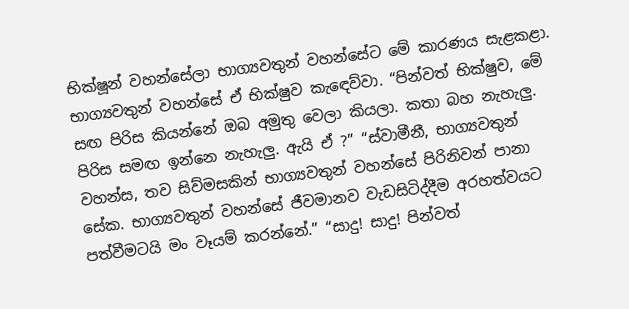භික්ෂූන් වහන්සේලා භාග්‍යවතුන් වහන්සේට මේ කාරණය සැළකළා. භාග්‍යවතුන් වහන්සේ ඒ භික්ෂුව කැඳෙව්වා. “පින්වත් භික්ෂුව, මේ සඟ පිරිස කියන්නේ ඔබ අමුතු වෙලා කියලා. කතා බහ නැහැලු. පිරිස සමඟ ඉන්නෙ නැහැලු. ඇයි ඒ ?” “ස්වාමීනී, භාග්‍යවතුන් වහන්ස, තව සිව්මසකින් භාග්‍යවතුන් වහන්සේ පිරිනිවන් පානා සේක. භාග්‍යවතුන් වහන්සේ ජීවමානව වැඩසිටිද්දීම අරහත්වයට පත්වීමටයි මං වෑයම් කරන්නේ.” “සාදු! සාදු! පින්වත්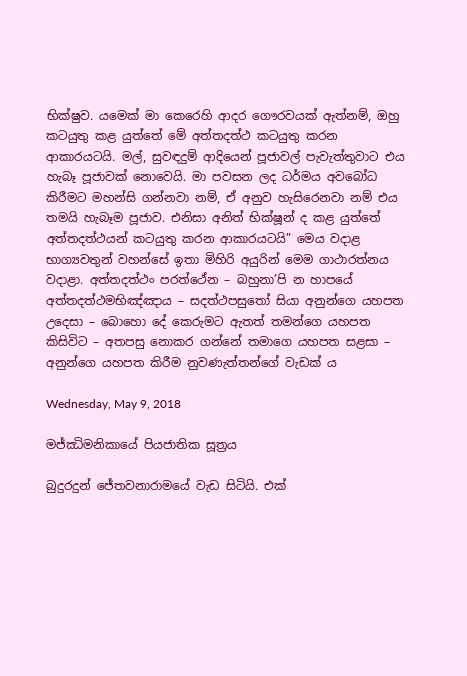භික්ෂුව. යමෙක් මා කෙරෙහි ආදර ගෞරවයක් ඇත්නම්, ඔහු කටයුතු කළ යුත්තේ මේ අත්තදත්ථ කටයුතු කරන ආකාරයටයි. මල්, සුවඳදුම් ආදියෙන් පූජාවල් පැවැත්තුවාට එය හැබෑ පූජාවක් නොවෙයි. මා පවසන ලද ධර්මය අවබෝධ කිරීමට මහන්සි ගන්නවා නම්, ඒ අනුව හැසිරෙනවා නම් එය තමයි හැබෑම පූජාව. එනිසා අනිත් භික්ෂූන් ද කළ යුත්තේ අත්තදත්ථයන් කටයුතු කරන ආකාරයටයි” මෙය වදාළ භාග්‍යවතුන් වහන්සේ ඉතා මිහිරි අයුරින් මෙම ගාථාරත්නය වදාළා. අත්තදත්ථං පරත්ථේන – බහුනා’පි න හාපයේ අත්තදත්ථමභිඤ්ඤාය – සදත්ථපසුතෝ සියා අනුන්ගෙ යහපත උදෙසා – බොහො දේ කෙරුමට ඇතත් තමන්ගෙ යහපත කිසිවිට – අතපසු නොකර ගන්නේ තමාගෙ යහපත සළසා – අනුන්ගෙ යහපත කිරීම නුවණැත්තන්ගේ වැඩක් ය

Wednesday, May 9, 2018

මජ්ඣිමනිකායේ පියජාතික සූත්‍රය

බුදුරදුන් ජේතවනාරාමයේ වැඩ සිටියි. එක්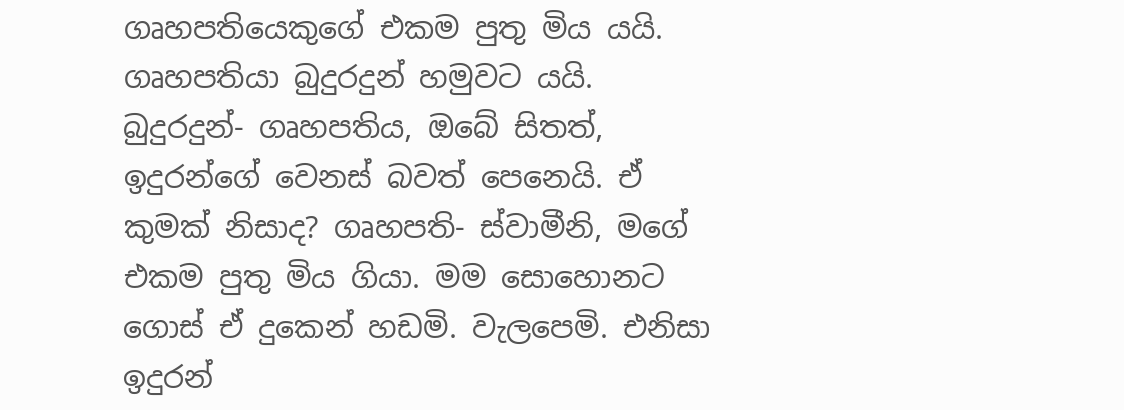ගෘහපතියෙකුගේ එකම පුතු මිය යයි. ගෘහපතියා බුදුරදුන් හමුවට යයි. බුදුරදුන්- ගෘහපතිය, ඔබේ සිතත්, ඉදුරන්ගේ වෙනස් බවත් පෙනෙයි. ඒ කුමක් නිසාද? ගෘහපති- ස්වාමීනි, මගේ එකම පුතු මිය ගියා. මම සොහොනට ගොස් ඒ දුකෙන් හඩමි. වැලපෙමි. එනිසා ඉදුරන්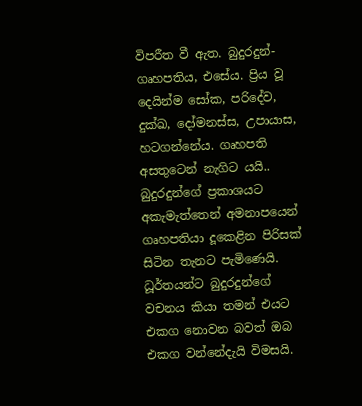විපරීත වී ඇත. බුදුරදුන්- ගෘහපතිය, එසේය. ප්‍රිය වූ දෙයින්ම සෝක, පරිදේව, දුක්ඛ, දෝමනස්ස, උපායාස, හටගන්නේය. ගෘහපති අසතුටෙන් නැගිට යයි.. බුදුරදුන්ගේ ප්‍රකාශයට අකැමැත්තෙන් අමනාපයෙන් ගෘහපතියා දූකෙළින පිරිසක් සිටින තැනට පැමිණෙයි. ධූර්තයන්ට බුදුරදුන්ගේ වචනය කියා තමන් එයට එකග නොවන බවත් ඔබ එකග වන්නේදැයි විමසයි.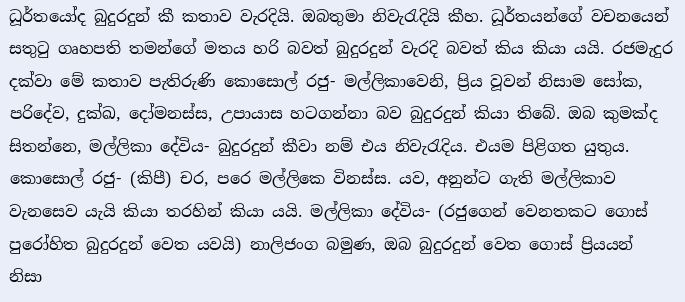ධූර්තයෝද බුදුරදුන් කී කතාව වැරදියි. ඔබතුමා නිවැරැදියි කීහ. ධූර්තයන්ගේ වචනයෙන් සතුටු ගෘහපති තමන්ගේ මතය හරි බවත් බුදුරදුන් වැරදි බවත් කිය කියා යයි. රජමැදුර දක්වා මේ කතාව පැතිරුණි කොසොල් රජු- මල්ලිකාවෙනි, ප්‍රිය වූවන් නිසාම සෝක, පරිදේව, දුක්ඛ, දෝමනස්ස, උපායාස හටගන්නා බව බුදුරදුන් කියා තිබේ. ඔබ කුමක්ද සිතන්නෙ, මල්ලිකා දේවිය- බුදුරදුන් කීවා නම් එය නිවැරැදිය. එයම පිළිගත යුතුය. කොසොල් රජු- (කිපී) චර, පරෙ මල්ලිකෙ විනස්ස. යව, අනුන්ට ගැති මල්ලිකාව වැනසෙව යැයි කියා තරහින් කියා යයි. මල්ලිකා දේවිය- (රජුගෙන් වෙනතකට ගොස් පුරෝහිත බුදුරදුන් වෙත යවයි) නාලිජංග බමුණ, ඔබ බුදුරදුන් වෙත ගොස් ප්‍රියයන් නිසා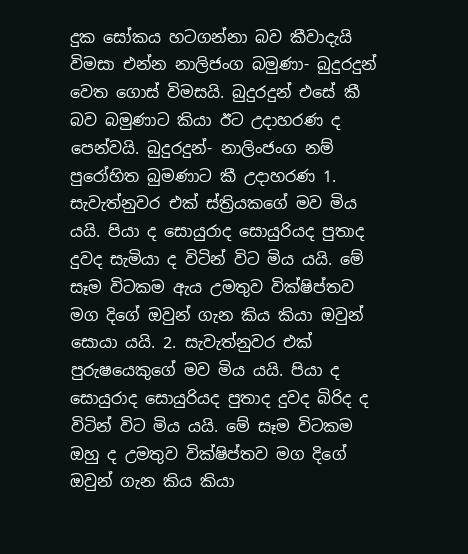දුක සෝකය හටගන්නා බව කීවාදැයි විමසා එන්න නාලිජංග බමුණා- බුදුරදුන් වෙත ගොස් විමසයි. බුදුරදුන් එසේ කී බව බමුණාට කියා ඊට උදාහරණ ද පෙන්වයි. බුදුරදුන්- නාලිංජංග නම් පුරෝහිත බුමණාට කී උදාහරණ 1. සැවැත්නුවර එක් ස්ත්‍රියකගේ මව මිය යයි. පියා ද සොයුරාද සොයුරියද පුතාද දුවද සැමියා ද විටින් විට මිය යයි. මේ සෑම විටකම ඇය උමතුව වික්ෂිප්තව මග දිගේ ඔවුන් ගැන කිය කියා ඔවුන් සොයා යයි. 2. සැවැත්නුවර එක් පුරුෂයෙකුගේ මව මිය යයි. පියා ද සොයුරාද සොයුරියද පුතාද දුවද බිරිද ද විටින් විට මිය යයි. මේ සෑම විටකම ඔහු ද උමතුව වික්ෂිප්තව මග දිගේ ඔවුන් ගැන කිය කියා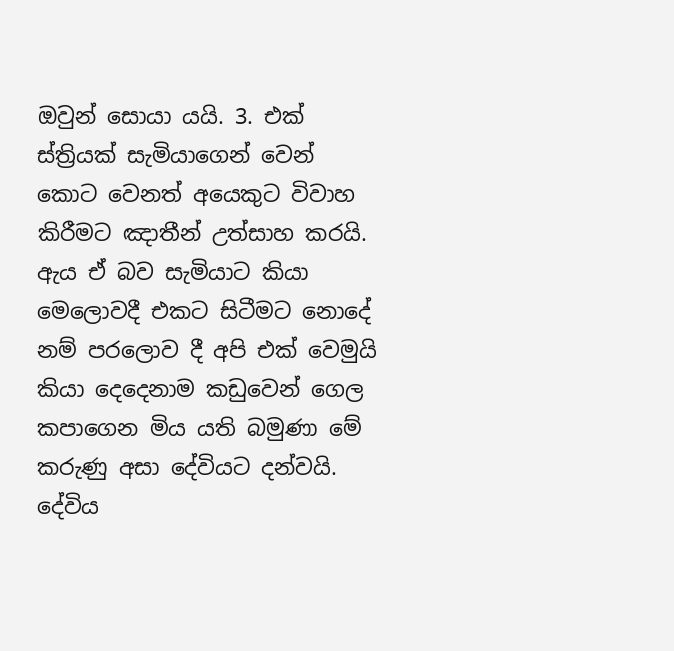ඔවුන් සොයා යයි. 3. එක් ස්ත්‍රියක් සැමියාගෙන් වෙන් කොට වෙනත් අයෙකුට විවාහ කිරීමට ඤාතීන් උත්සාහ කරයි. ඇය ඒ බව සැමියාට කියා මෙලොවදී එකට සිටීමට නොදේ නම් පරලොව දී අපි එක් වෙමුයි කියා දෙදෙනාම කඩුවෙන් ගෙල කපාගෙන මිය යති බමුණා මේ කරුණු අසා දේවියට දන්වයි. දේවිය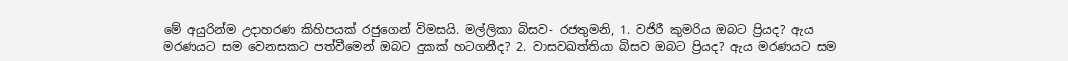මේ අයුරින්ම උදාහරණ කිහිපයක් රජුගෙන් විමසයි. මල්ලිකා බිසව- රජතුමනි, 1. වජිරී කුමරිය ඔබට ප්‍රියද? ඇය මරණයට සම වෙනසකට පත්වීමෙන් ඔබට දුකක් හටගනීද? 2. වාසවඛත්තියා බිසව ඔබට ප්‍රියද? ඇය මරණයට සම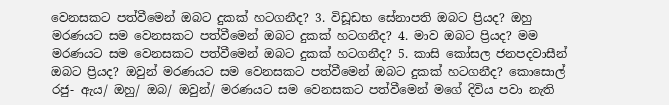වෙනසකට පත්වීමෙන් ඔබට දුකක් හටගනීද? 3. විඩූඩභ සේනාපති ඔබට ප්‍රියද? ඔහු මරණයට සම වෙනසකට පත්වීමෙන් ඔබට දුකක් හටගනීද? 4. මාව ඔබට ප්‍රියද? මම මරණයට සම වෙනසකට පත්වීමෙන් ඔබට දුකක් හටගනීද? 5. කාසි කෝසල ජනපදවාසීන් ඔබට ප්‍රියද? ඔවුන් මරණයට සම වෙනසකට පත්වීමෙන් ඔබට දුකක් හටගනීද? කොසොල් රජු- ඇය/ ඔහු/ ඔබ/ ඔවුන්/ මරණයට සම වෙනසකට පත්වීමෙන් මගේ දිවිය පවා නැති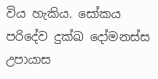විය හැකිය. සෝකය පරිදේව දුක්ඛ දෝමනස්ස උපායාස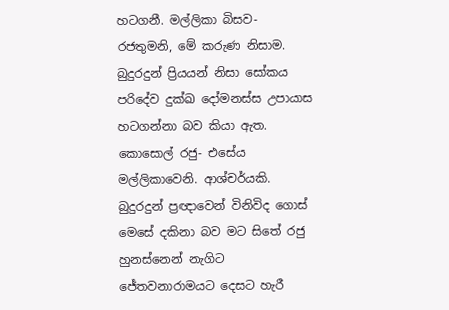හටගනී. මල්ලිකා බිසව- රජතුමනි, මේ කරුණ නිසාම. බුදුරදුන් ප්‍රියයන් නිසා සෝකය පරිදේව දුක්ඛ දෝමනස්ස උපායාස හටගන්නා බව කියා ඇත. කොසොල් රජු- එසේය මල්ලිකාවෙනි. ආශ්චර්යකි. බුදුරදුන් ප්‍රඥාවෙන් විනිවිද ගොස් මෙසේ දකිනා බව මට සිතේ රජු හුනස්නෙන් නැගිට ජේතවනාරාමයට දෙසට හැරී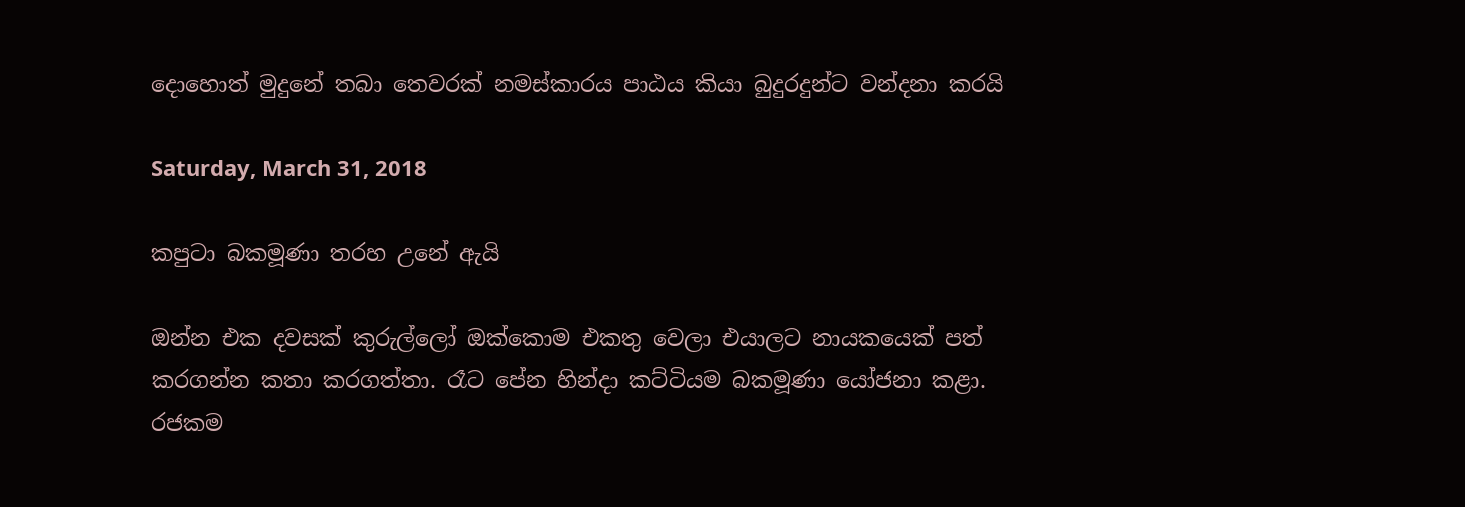දොහොත් මුදුනේ තබා තෙවරක් නමස්කාරය පාඨය කියා බුදුරදුන්ට වන්දනා කරයි

Saturday, March 31, 2018

කපුටා බකමූණා තරහ උනේ ඇයි

ඔන්න එක දවසක් කුරුල්ලෝ ඔක්කොම එකතු වෙලා එයාලට නායකයෙක් පත් කරගන්න කතා කරගත්තා. රෑට පේන හින්දා කට්ටියම බකමූණා යෝජනා කළා. රජකම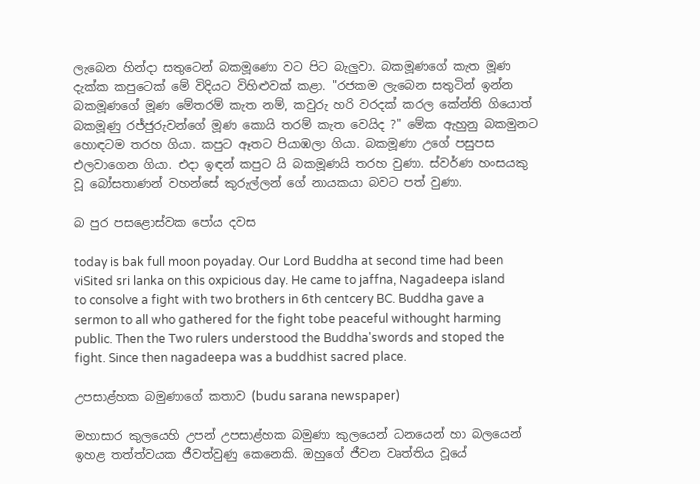ලැබෙන හින්දා සතුටෙන් බකමූණො වට පිට බැලුවා. බකමූණගේ කැත මූණ දැක්ක කපුටෙක් මේ විදියට විහිළුවක් කළා. "රජකම ලැබෙන සතුටින් ඉන්න බකමූණගේ මූණ මේතරම් කැත නම්, කවුරු හරි වරදක් කරල කේන්ති ගියොත් බකමූණු රජ්ජුරුවන්ගේ මූණ කොයි තරම් කැත වෙයිද ?" මේක ඇහුනු බකමුනට හොඳටම තරහ ගියා. කපුට ඈතට පියාඹලා ගියා. බකමූණා උගේ පසුපස එලවාගෙන ගියා. එදා ඉඳන් කපුට යි බකමූණයි තරහ වුණා. ස්වර්ණ හංසයකු වූ බෝසතාණන් වහන්සේ කුරුල්ලන් ගේ නායකයා බවට පත් වුණා.

බ පුර පසළොස්වක පෝය දවස

today is bak full moon poyaday. Our Lord Buddha at second time had been viSited sri lanka on this oxpicious day. He came to jaffna, Nagadeepa island to consolve a fight with two brothers in 6th centcery BC. Buddha gave a sermon to all who gathered for the fight tobe peaceful withought harming public. Then the Two rulers understood the Buddha'swords and stoped the fight. Since then nagadeepa was a buddhist sacred place.

උපසාළ්හක බමුණාගේ කතාව (budu sarana newspaper)

මහාසාර කුලයෙහි උපන් උපසාළ්හක බමුණා කුලයෙන් ධනයෙන් හා බලයෙන් ඉහළ තත්ත්වයක ජීවත්වුණු කෙනෙකි. ඔහුගේ ජීවන වෘත්තිය වූයේ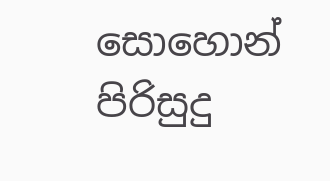සොහොන් පිරිසුදු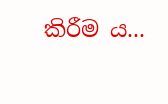කිරීම ය...